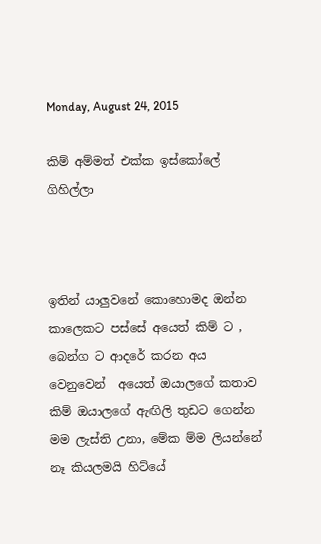Monday, August 24, 2015

කිම් අම්මත් එක්ක ඉස්කෝලේ ගිහිල්ලා



ඉතින් යාලුවනේ කොහොමද ඔන්න කාලෙකට පස්සේ අයෙත් කිම් ට , බෙන්ග ට ආදරේ කරන අය වෙනුවෙන්  අයෙත් ඔයාලගේ කතාව කිම් ඔයාලගේ ඇඟිලි තුඩට ගෙන්න මම ලැස්ති උනා, මේක ම්ම ලියන්නේ නෑ කියලමයි හිට්යේ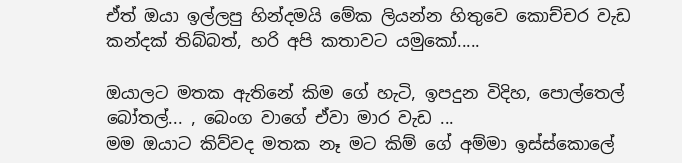ඒත් ඔයා ඉල්ලපු හින්දමයි මේක ලියන්න හිතුවෙ කොච්චර වැඩ කන්දක් තිබ්බත්, හරි අපි කතාවට යමුකෝ.....

ඔයාලට මතක ඇතිනේ කිම ගේ හැටි, ඉපදුන විදිහ, පොල්තෙල් බෝතල්... , බෙංග වාගේ ඒවා මාර වැඩ ...
මම ඔයාට කිව්වද මතක නෑ මට කිම් ගේ අම්මා ඉස්ස්කොලේ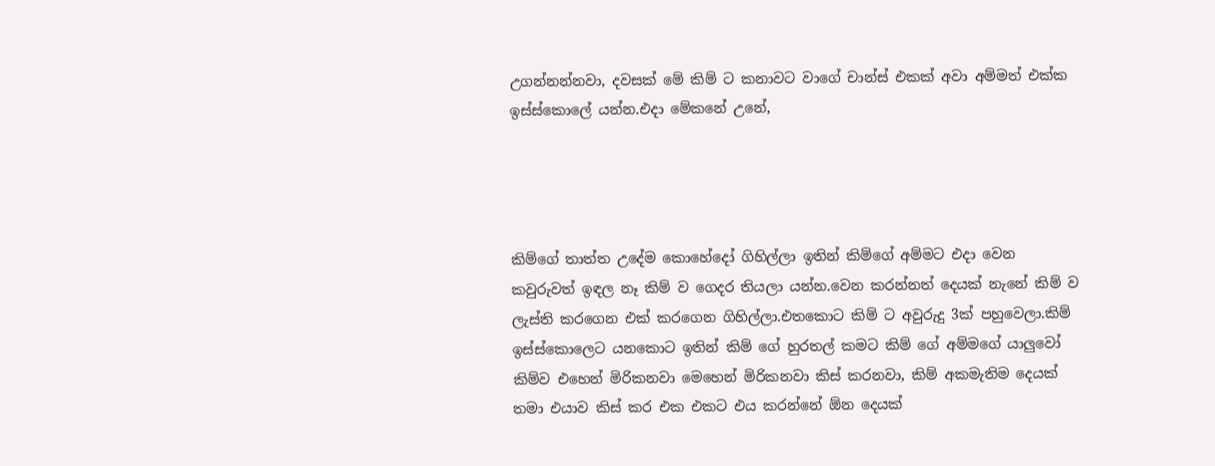උගන්නන්නවා, දවසක් මේ කිම් ට කනාවට වාගේ චාන්ස් එකක් අවා අම්මත් එක්ක ඉස්ස්කොලේ යන්න.එදා මේකනේ උනේ,




කිම්ගේ තාත්ත උදේම කොහේදෝ ගිහිල්ලා ඉතින් කිම්ගේ අම්මට එදා වෙන කවුරුවත් ඉඳල නෑ කිම් ව ගෙදර තියලා යන්න.වෙන කරන්නත් දෙයක් නැනේ කිම් ව ලැස්ති කරගෙන එක් කරගෙන ගිහිල්ලා.එතකොට කිම් ට අවුරුදු 3ක් පහුවෙලා.කිම් ඉස්ස්කොලෙට යනකොට ඉතින් කිම් ගේ හුරතල් කමට කිම් ගේ අම්මගේ යාලුවෝ කිම්ව එහෙන් මිරිකනවා මෙහෙන් මිරිකනවා කිස් කරනවා, කිම් අකමැතිම දෙයක් තමා එයාව කිස් කර එක එකට එය කරන්නේ ඕන දෙයක්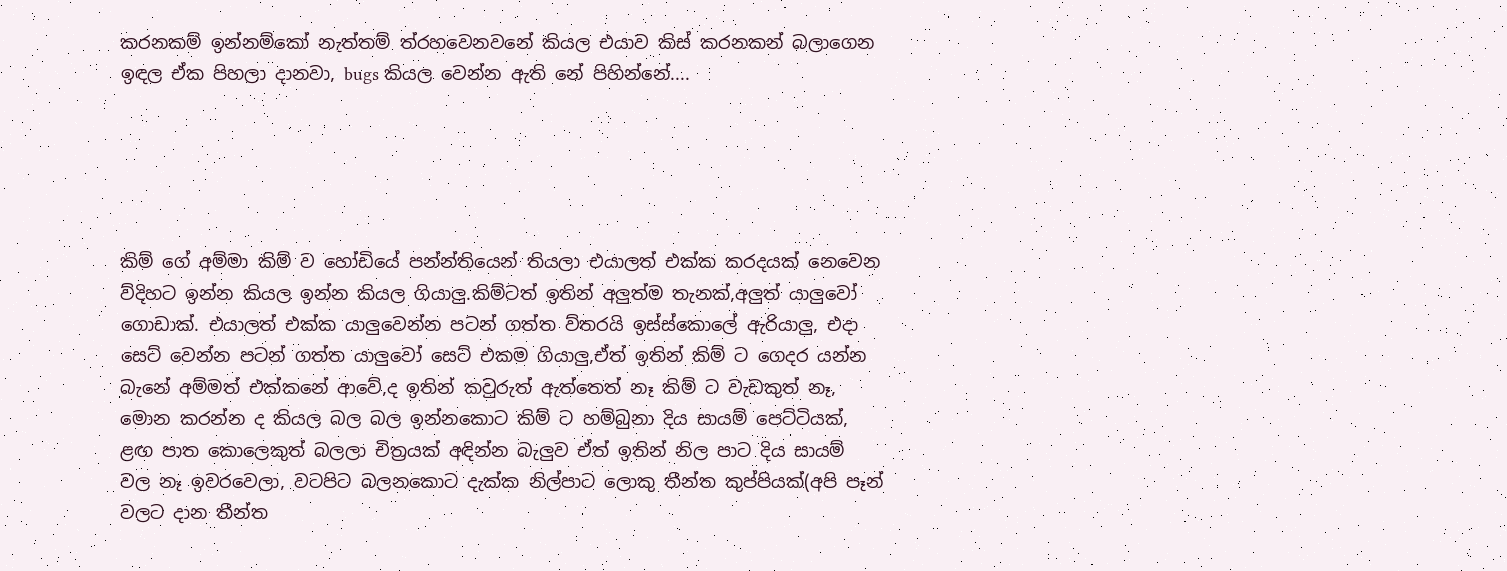කරනකම් ඉන්නම්කෝ නැත්තම් ත්රහවෙනවනේ කියල එයාව කිස් කරනකන් බලාගෙන ඉඳල ඒක පිහලා දානවා, bugs කියල වෙන්න ඇති නේ පිහින්නේ....





කිම් ගේ අම්මා කිම් ව හෝඩියේ පන්න්තියෙන් තියලා එයාලත් එක්ක කරදයක් නෙවෙන ව්දිහට ඉන්න කියල ඉන්න කියල ගියාලු.කිම්ටත් ඉතින් අලුත්ම තැනක්,අලුත් යාලුවෝ ගොඩාක්. එයාලත් එක්ක යාලුවෙන්න පටන් ගත්ත ව්තරයි ඉස්ස්කොලේ ඇරියාලු, එදා සෙට් වෙන්න පටන් ගත්ත යාලුවෝ සෙට් එකම ගියාලු,ඒත් ඉතින් කිම් ට ගෙදර යන්න බැනේ අම්මත් එක්කනේ ආවේ,ද ඉතින් කවුරුත් ඇත්තෙත් නෑ කිම් ට වැඩකුත් නෑ, මොන කරන්න ද කියල බල බල ඉන්නකොට කිම් ට හම්බුනා දිය සායම් පෙට්ටියක්, ළඟ පාත කොලෙකුත් බලලා චිත්‍රයක් අඳින්න බැලුව ඒත් ඉතින් නිල පාට දිය සායම් වල නෑ ඉවරවෙලා, වටපිට බලනකොට දැක්ක නිල්පාට ලොකු තීන්ත කුප්පියක්(අපි පෑන් වලට දාන තීන්ත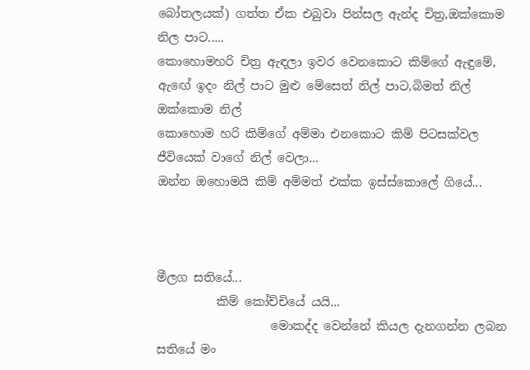බෝතලයක්) ගත්ත ඒක එබුවා පින්සල ඇන්ද චිත්‍ර,ඔක්කොම නිල පාට.....
කොහොමහරි චිත්‍ර ඇඳලා ඉවර වෙනකොට කිම්ගේ ඇඳුමේ, ඇඟේ ඉදං නිල් පාට මුළු මේසෙත් නිල් පාට,බිමත් නිල් ඔක්කොම නිල්
කොහොම හරි කිම්ගේ අම්මා එනකොට කිම් පිටසක්වල ජීවියෙක් වාගේ නිල් වෙලා...
ඔන්න ඔහොමයි කිම් අම්මත් එක්ක ඉස්ස්කොලේ ගියේ...



මීලග සතියේ...
          කිම් කෝච්චියේ යයි...
                   මොකද්ද වෙන්නේ කියල දැනගන්න ලබන සතියේ මං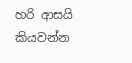හරි ආසයි කියවන්න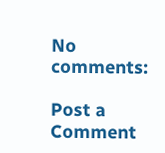No comments:

Post a Comment